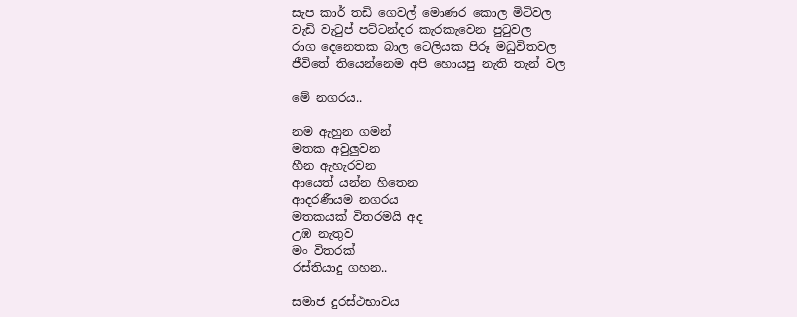සැප කාර් තඩි ගෙවල් මොණර කොල මිටිවල
වැඩි වැටුප් පට්ටන්දර කැරකැවෙන පුටුවල
රාග දෙනෙතක බාල ටෙලියක පිරූ මධුවිතවල
ජීවිතේ තියෙන්නෙම අපි හොයපු නැති තැන් වල

මේ නගරය..

නම ඇහුන ගමන්
මතක අවුලුවන
හීන ඇහැරවන
ආයෙත් යන්න හිතෙන
ආදරණීයම නගරය
මතකයක් විතරමයි අද
උඹ නැතුව
මං විතරක්
රස්තියාදු ගහන..

සමාජ දුරස්ථභාවය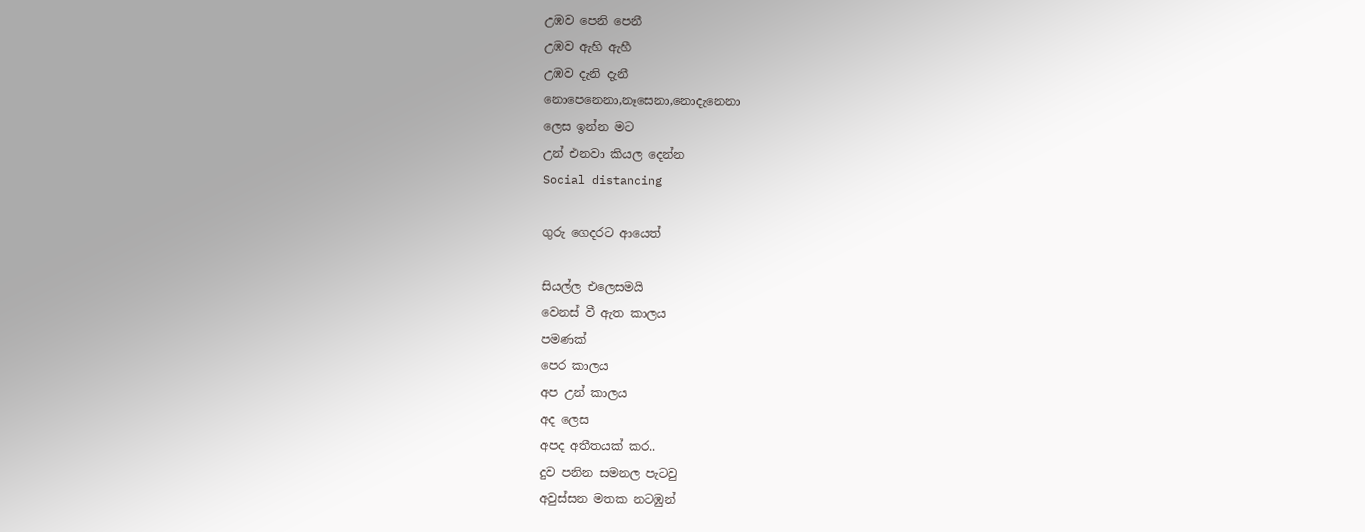උඹව පෙනි පෙනී
උඹව ඇහි ඇහී
උඹව දැනි දැනී
නොපෙනෙනා,නෑසෙනා,නොදැනෙනා
ලෙස ඉන්න මට
උන් එනවා කියල දෙන්න
Social distancing

ගුරු ගෙදරට ආයෙත්

සියල්ල එලෙසමයි
වෙනස් වී ඇත කාලය
පමණක්
පෙර කාලය
අප උන් කාලය
අද ලෙස
අපද අතීතයක් කර..
දුව පනින සමනල පැටවු
අවුස්සන මතක නටඹුන්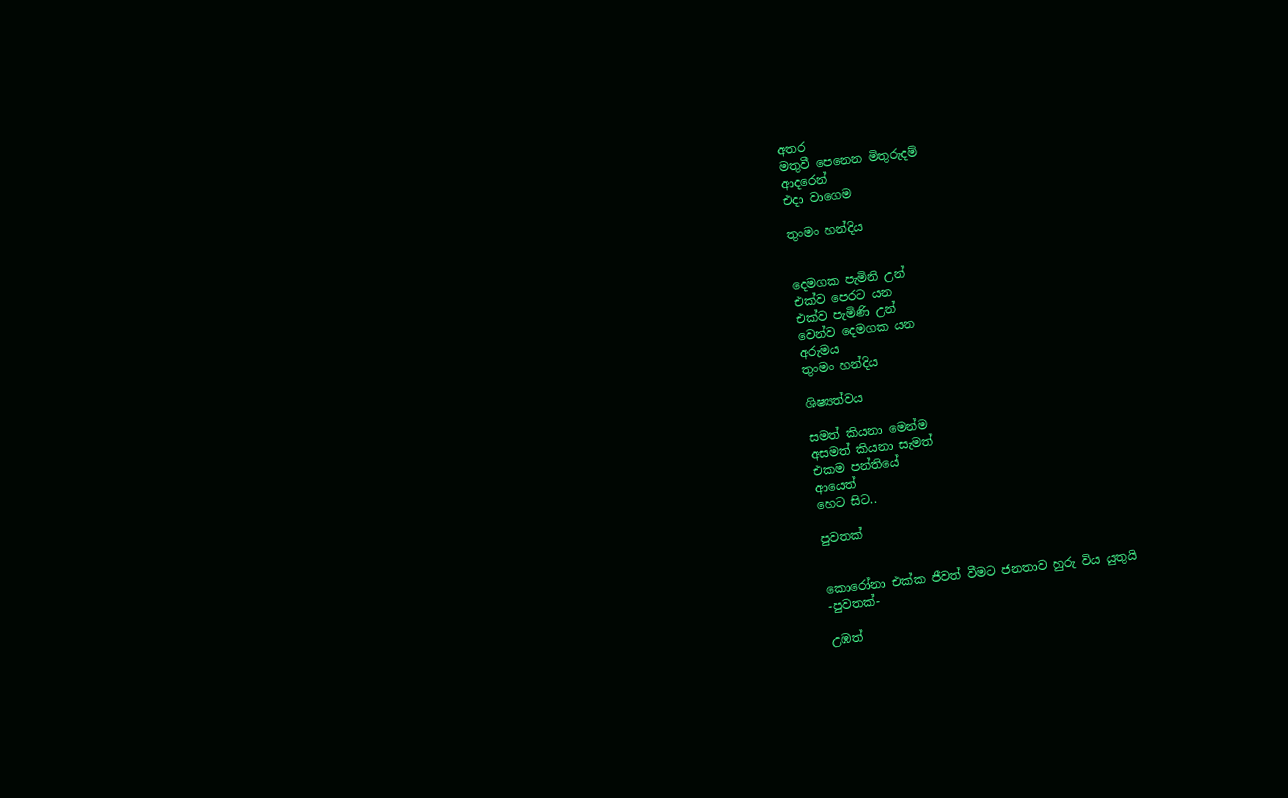අතර
මතුවී පෙනෙන මිතුරුදම්
ආදරෙන්
එදා වාගෙම

තුංමං හන්දිය


දෙමගක පැමිනි උන්
එක්ව පෙරට යන
එක්ව පැමිණි උන්
වෙන්ව දෙමගක යන
අරුමය
තුංමං හන්දිය

ශිෂ්‍යත්වය

සමත් කියනා මෙන්ම
අසමත් කියනා සැමත්
එකම පන්තියේ
ආයෙත්
හෙට සිට..

පුවතක්


කොරෝනා එක්ක ජීවත් වීමට ජනතාව හුරු විය යුතුයි
-පුවතක්-

උඹත්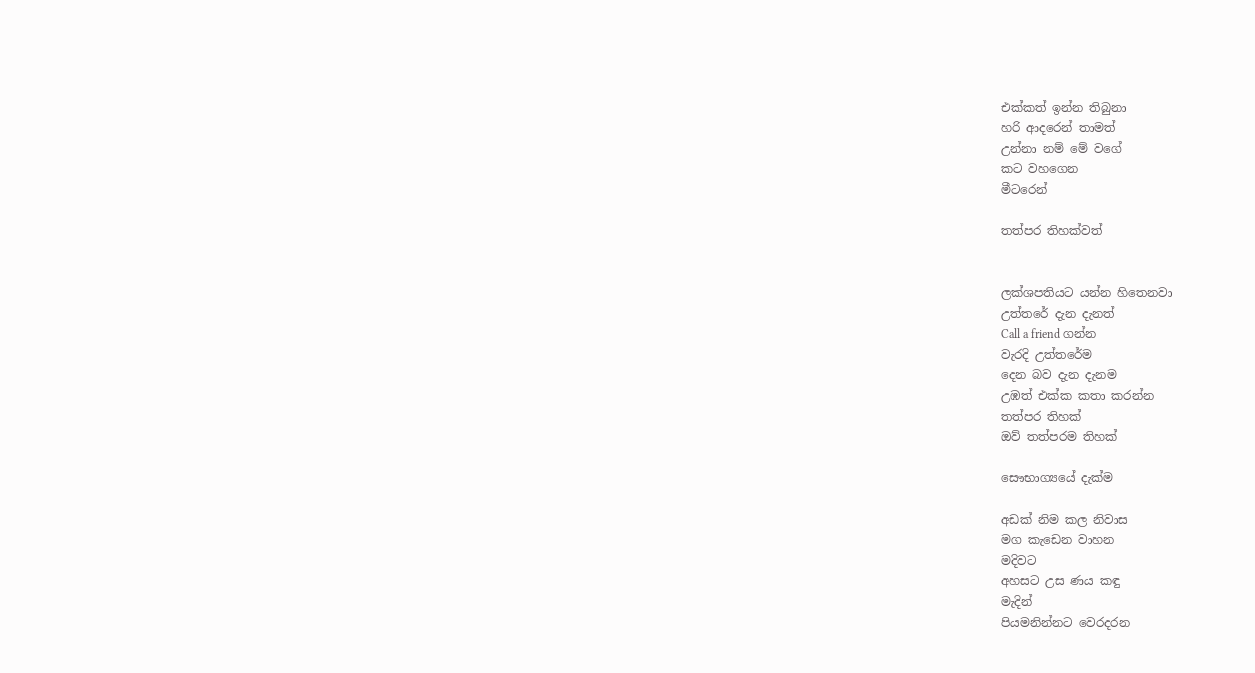එක්කත් ඉන්න තිබුනා
හරි ආදරෙන් තාමත්
උන්නා නම් මේ වගේ
කට වහගෙන
මීටරෙන්

තත්පර තිහක්වත්


ලක්ශපතියට යන්න හිතෙනවා
උත්තරේ දැන දැනත්
Call a friend ගන්න
වැරදි උත්තරේම
දෙන බව දැන දැනම
උඹත් එක්ක කතා කරන්න
තත්පර තිහක්
ඔව් තත්පරම තිහක්

සෞභාග්‍යයේ දැක්ම

අඩක් නිම කල නිවාස
මග කැඩෙන වාහන
මදිවට
අහසට උස ණය කඳු
මැදින්
පියමනින්නට වෙරදරන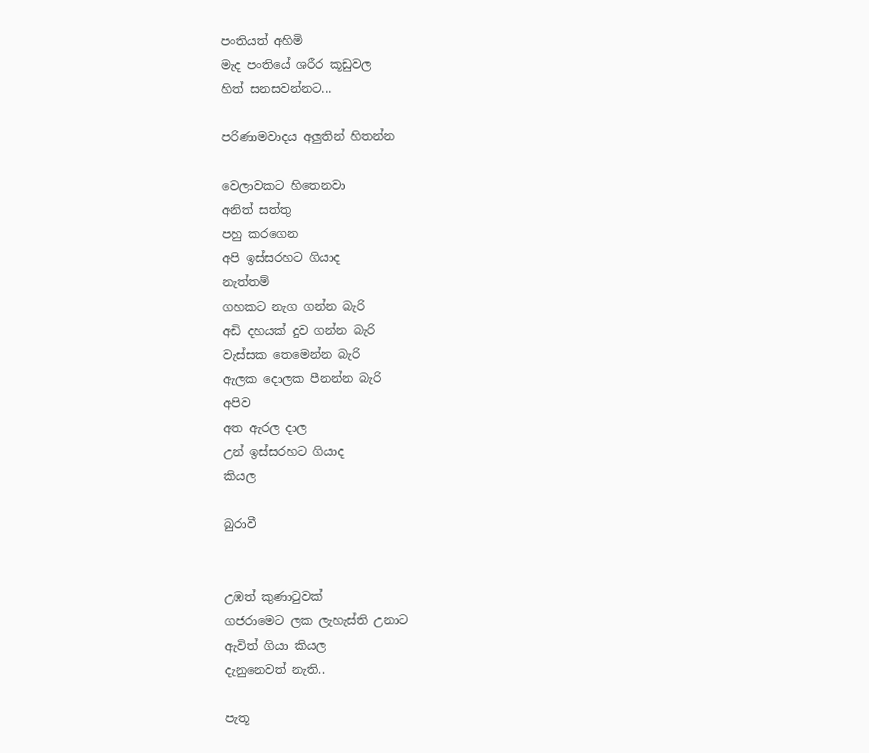පංතියත් අහිමි
මැද පංතියේ ශරීර කූඩුවල
හිත් සනසවන්නට...

පරිණාමවාදය අලුතින් හිතන්න

වෙලාවකට හිතෙනවා
අනිත් සත්තු
පහු කරගෙන
අපි ඉස්සරහට ගියාද
නැත්තම්
ගහකට නැග ගන්න බැරි
අඩි දහයක් දුව ගන්න බැරි
වැස්සක තෙමෙන්න බැරි
ඇලක දොලක පීනන්න බැරි
අපිව
අත ඇරල දාල
උන් ඉස්සරහට ගියාද
කියල

බුරාවී


උඹත් කුණාටුවක්
ගජරාමෙට ලක ලැහැස්ති උනාට
ඇවිත් ගියා කියල
දැනුනෙවත් නැති..

පැතූ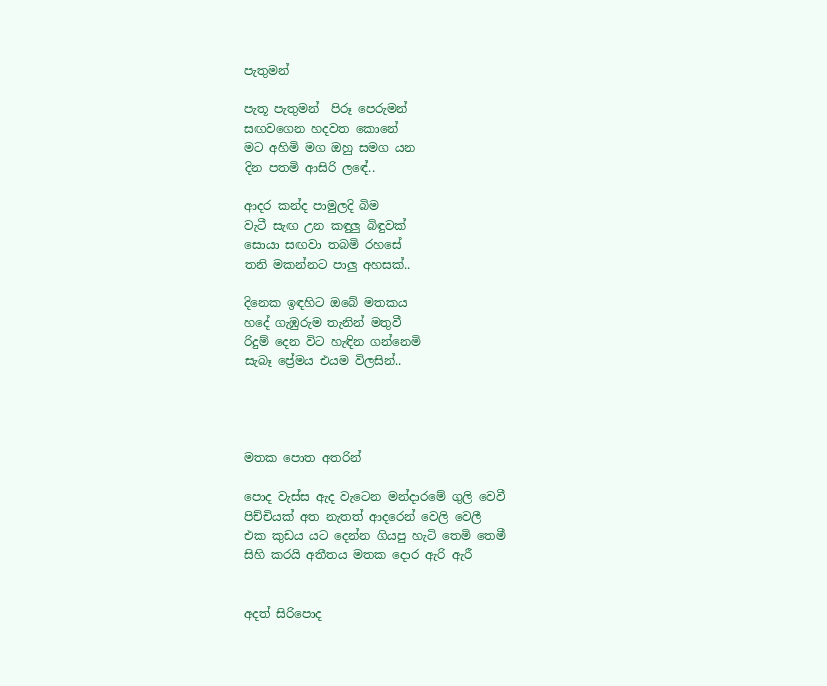පැතුමන්

පැතූ පැතුමන්  පිරූ පෙරුමන්
සඟවගෙන හදවත කොනේ
මට අහිමි මග ඔහු සමග යන
දින පතමි ආසිරි ලඳේ..

ආදර කන්ද පාමුලදි බිම
වැටී සැඟ උන කඳුලු බිඳුවක්
සොයා සඟවා තබමි රහසේ
තනි මකන්නට පාලු අහසක්..

දිනෙක ඉඳහිට ඔබේ මතකය
හදේ ගැඹුරුම තැනින් මතුවී
රිදුම් දෙන විට හැඳින ගන්නෙමි
සැබෑ ප්‍රේමය එයම විලසින්..




මතක පොත අතරින්

පොද වැස්ස ඇද වැටෙන මන්දාරමේ ගුලි වෙවී
පිච්චියක් අත නැතත් ආදරෙන් වෙලි වෙලී
එක කුඩය යට දෙන්න ගියපු හැටි තෙමි තෙමී
සිහි කරයි අතීතය මතක දොර ඇරි ඇරී


අදත් සිරිපොද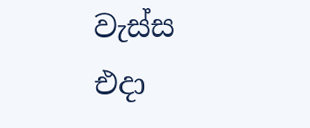වැස්ස එදා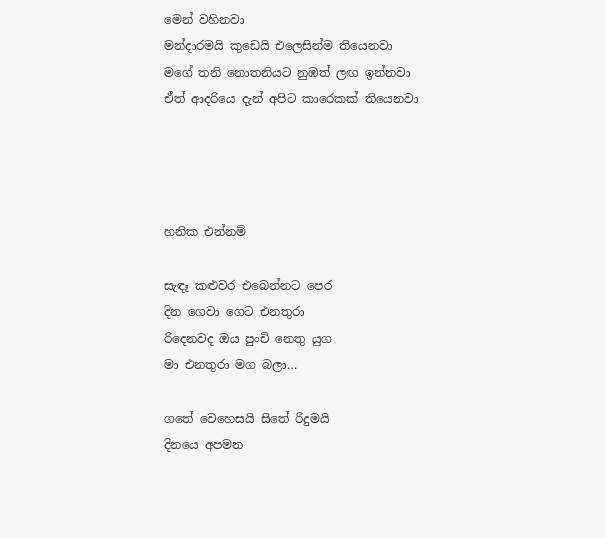මෙන් වහිනවා
මන්දාරමයි කුඩෙයි එලෙසින්ම තියෙනවා
මගේ තනි නොතනියට නුඹත් ලඟ ඉන්නවා
ඒත් ආදරියෙ දැන් අපිට කාරෙකක් තියෙනවා




හනික එන්නම්

සැඳෑ කළුවර එබෙන්නට පෙර
දින ගෙවා ගෙට එනතුරා
රිදෙනවද ඔය පුංචි නෙතු යුග
මා එනතුරා මග බලා…

ගතේ වෙහෙසයි සිතේ රිදුමයි
දිනයෙ අපමන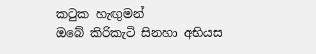කටුක හැඟුමන්
ඔබේ කිරිකැටි සිනහා අභියස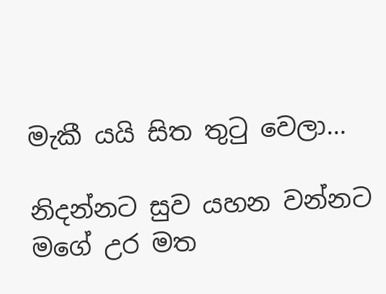මැකී යයි සිත තුටු වෙලා…

නිදන්නට සුව යහන වන්නට
මගේ උර මත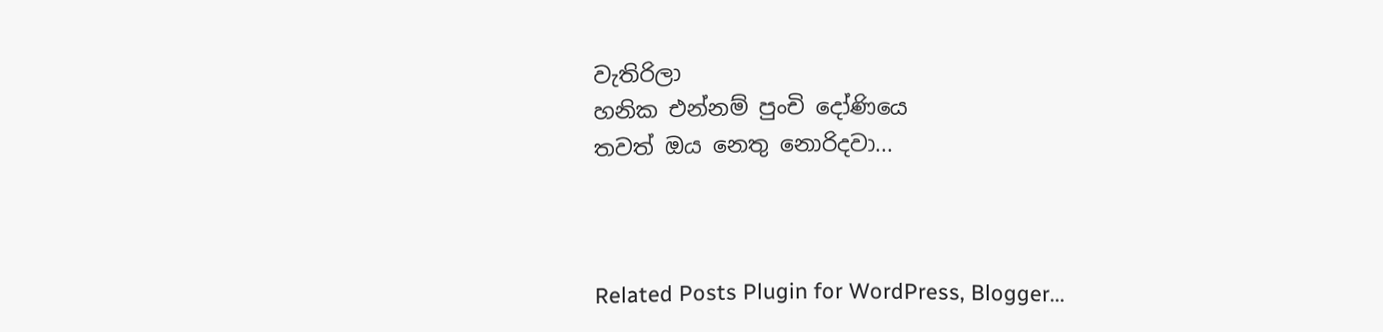වැතිරිලා
හනික එන්නම් පුංචි දෝණියෙ
තවත් ඔය නෙතු නොරිදවා...



Related Posts Plugin for WordPress, Blogger...